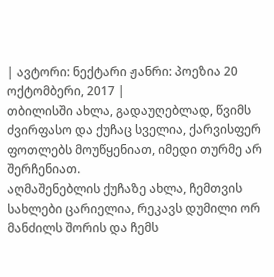| ავტორი: ნექტარი ჟანრი: პოეზია 20 ოქტომბერი, 2017 |
თბილისში ახლა, გადაუღებლად, წვიმს ძვირფასო და ქუჩაც სველია, ქარვისფერ ფოთლებს მოუწყენიათ, იმედი თურმე არ შერჩენიათ.
აღმაშენებლის ქუჩაზე ახლა, ჩემთვის სახლები ცარიელია, რეკავს დუმილი ორ მანძილს შორის და ჩემს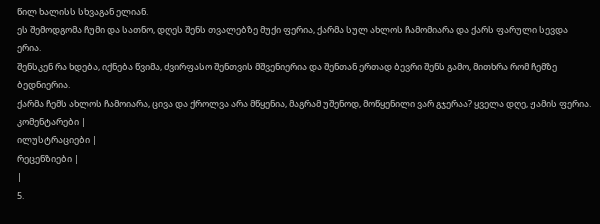წილ ხალისს სხვაგან ელიან.
ეს შემოდგომა ჩუმი და სათნო, დღეს შენს თვალებზე მუქი ფერია, ქარმა სულ ახლოს ჩამომიარა და ქარს ფარული სევდა ერია.
შენსკენ რა ხდება, იქნება წვიმა, ძვირფასო შენთვის მშვენიერია და შენთან ერთად ბევრი შენს გამო, მითხრა რომ ჩემზე ბედნიერია.
ქარმა ჩემს ახლოს ჩამოიარა, ცივა და ქროლვა არა მწყენია, მაგრამ უშენოდ, მოწყენილი ვარ გჯერაა? ყველა დღე, ჟამის ფერია.
კომენტარები |
ილუსტრაციები |
რეცენზიები |
|
5.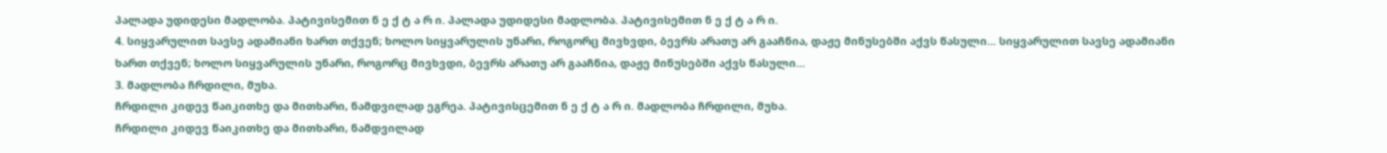პალადა უდიდესი მადლობა. პატივისემით ნ ე ქ ტ ა რ ი. პალადა უდიდესი მადლობა. პატივისემით ნ ე ქ ტ ა რ ი.
4. სიყვარულით სავსე ადამიანი ხართ თქვენ; ხოლო სიყვარულის უნარი, როგორც მივხვდი, ბევრს არათუ არ გააჩნია, დაჟე მინუსებში აქვს წასული... სიყვარულით სავსე ადამიანი ხართ თქვენ; ხოლო სიყვარულის უნარი, როგორც მივხვდი, ბევრს არათუ არ გააჩნია, დაჟე მინუსებში აქვს წასული...
3. მადლობა ჩრდილი, მუხა.
ჩრდილი კიდევ წაიკითხე და მითხარი, ნამდვილად ეგრეა. პატივისცემით ნ ე ქ ტ ა რ ი. მადლობა ჩრდილი, მუხა.
ჩრდილი კიდევ წაიკითხე და მითხარი, ნამდვილად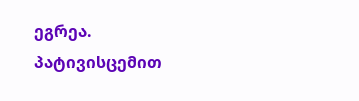ეგრეა. პატივისცემით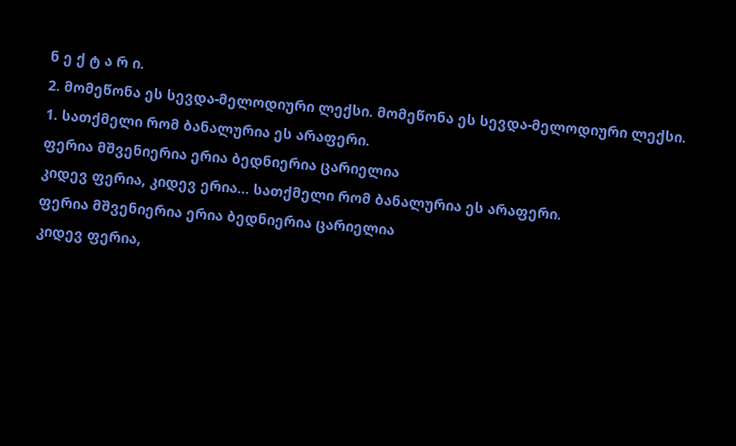ნ ე ქ ტ ა რ ი.
2. მომეწონა ეს სევდა-მელოდიური ლექსი. მომეწონა ეს სევდა-მელოდიური ლექსი.
1. სათქმელი რომ ბანალურია ეს არაფერი.
ფერია მშვენიერია ერია ბედნიერია ცარიელია
კიდევ ფერია, კიდევ ერია... სათქმელი რომ ბანალურია ეს არაფერი.
ფერია მშვენიერია ერია ბედნიერია ცარიელია
კიდევ ფერია,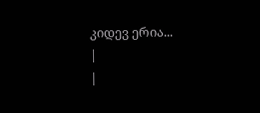კიდევ ერია...
|
|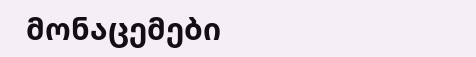მონაცემები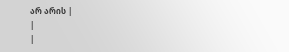არ არის |
|
|